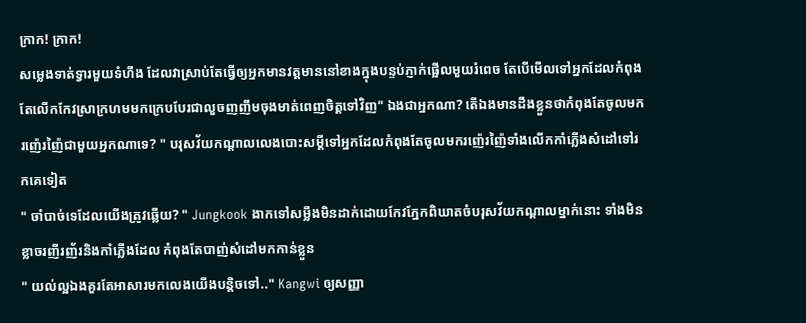ក្រាក! ក្រាក!
សម្លេងទាត់ទ្វារមួយទំហឹង ដែលវាស្រាប់តែធ្វើឲ្យអ្នកមានវត្តមាននៅខាងក្នុងបន្ទប់ភ្ញាក់ផ្អើលមួយរំពេច តែបើមើលទៅអ្នកដែលកំពុងតែលើកកែវស្រាក្រហមមកក្រេបបែរជាលួចញញឹមចុងមាត់ពេញចិត្តទៅវិញ" ឯងជាអ្នកណា? តើឯងមានដឹងខ្លួនថាកំពុងតែចូលមករញ៉េរញ៉ៃជាមួយអ្នកណាទេ? " បរុសវ័យកណ្តាលលេងបោះសម្តីទៅអ្នកដែលកំពុងតែចូលមករញ៉េរញ៉ៃទាំងលើកកាំភ្លើងសំដៅទៅរកគេទៀត
" ចាំបាច់ទេដែលយើងត្រូវឆ្លើយ? " Jungkook ងាកទៅសម្លឹងមិនដាក់ដោយកែវភ្នែកពិឃាតចំបរុសវ័យកណ្តាលម្នាក់នោះ ទាំងមិនខ្លាចរញីរញ័រនិងកាំភ្លើងដែល កំពុងតែបាញ់សំដៅមកកាន់ខ្លួន
" យល់ល្អឯងគួរតែអាសារមកលេងយើងបន្តិចទៅ.." Kangwi ឲ្យសញ្ញា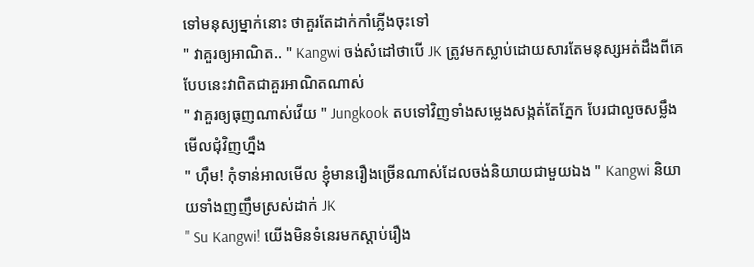ទៅមនុស្យម្នាក់នោះ ថាគួរតែដាក់កាំភ្លើងចុះទៅ
" វាគួរឲ្យអាណិត.. " Kangwi ចង់សំដៅថាបើ JK ត្រូវមកស្លាប់ដោយសារតែមនុស្សអត់ដឹងពីគេបែបនេះវាពិតជាគួរអាណិតណាស់
" វាគួរឲ្យធុញណាស់វើយ " Jungkook តបទៅវិញទាំងសម្លេងសង្កត់តែភ្នែក បែរជាលួចសម្លឹងមើលជុំវិញហ្នឹង
" ហុឹម! កុំទាន់អាលមើល ខ្ញុំមានរឿងច្រើនណាស់ដែលចង់និយាយជាមួយឯង " Kangwi និយាយទាំងញញឹមស្រស់ដាក់ JK
" Su Kangwi! យើងមិនទំនេរមកស្តាប់រឿង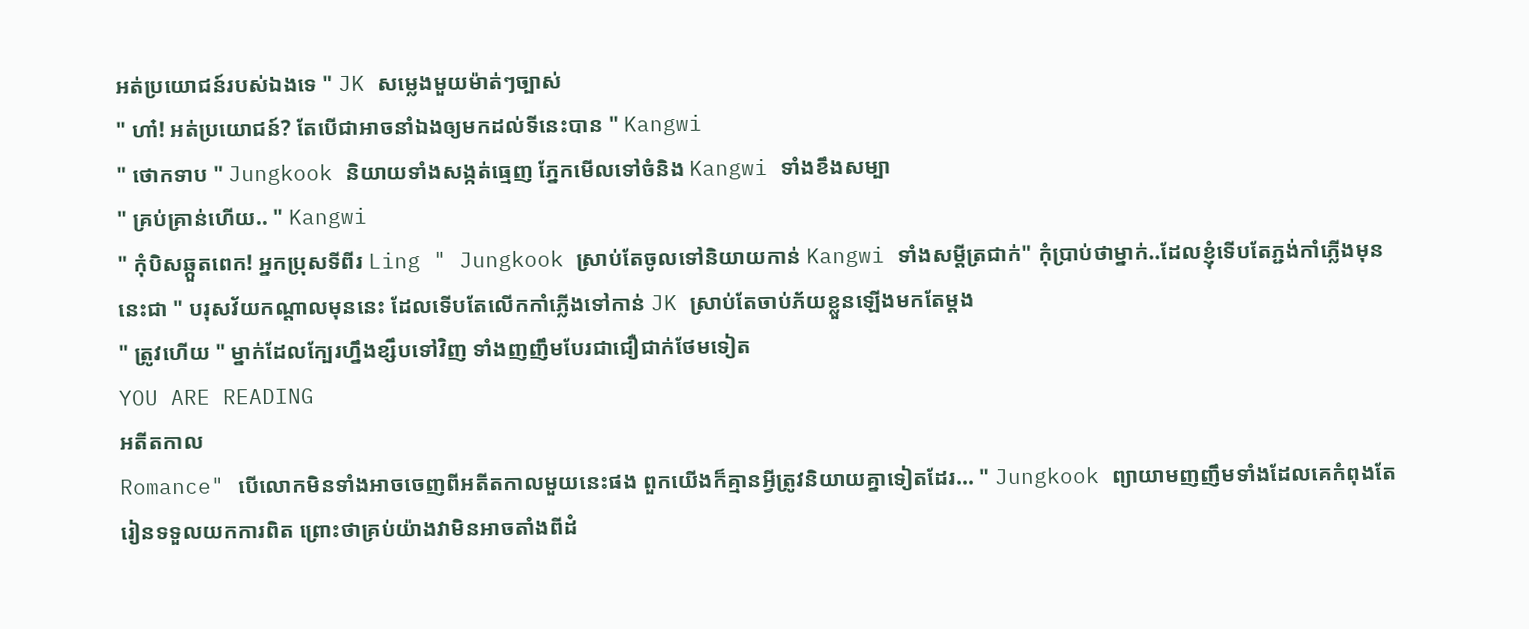អត់ប្រយោជន៍របស់ឯងទេ " JK សម្លេងមួយម៉ាត់ៗច្បាស់
" ហា៎! អត់ប្រយោជន៍? តែបើជាអាចនាំឯងឲ្យមកដល់ទីនេះបាន " Kangwi
" ថោកទាប " Jungkook និយាយទាំងសង្កត់ធ្មេញ ភ្នែកមើលទៅចំនិង Kangwi ទាំងខឹងសម្បា
" គ្រប់គ្រាន់ហើយ.. " Kangwi
" កុំបិសឆ្កួតពេក! អ្នកប្រុសទីពីរ Ling " Jungkook ស្រាប់តែចូលទៅនិយាយកាន់ Kangwi ទាំងសម្តីត្រជាក់" កុំប្រាប់ថាម្នាក់..ដែលខ្ញុំទើបតែភ្ជង់កាំភ្លើងមុននេះជា " បរុសវ័យកណ្តាលមុននេះ ដែលទើបតែលើកកាំភ្លើងទៅកាន់ JK ស្រាប់តែចាប់ភ័យខ្លួនឡើងមកតែម្តង
" ត្រូវហើយ " ម្នាក់ដែលក្បែរហ្នឹងខ្សឹបទៅវិញ ទាំងញញឹមបែរជាជឿជាក់ថែមទៀត
YOU ARE READING
អតីតកាល
Romance" បើលោកមិនទាំងអាចចេញពីអតីតកាលមួយនេះផង ពួកយើងក៏គ្មានអ្វីត្រូវនិយាយគ្នាទៀតដែរ... " Jungkook ព្យាយាមញញឹមទាំងដែលគេកំពុងតែរៀនទទួលយកការពិត ព្រោះថាគ្រប់យ៉ាងវាមិនអាចតាំងពីដំ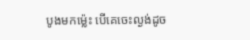បូងមកម្ល៉េះ បើគេចេះល្ងង់ដូច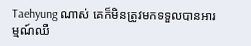Taehyung ណាស់ គេក៏មិនត្រូវមកទទួលបានអារម្មណ៍ឈឺ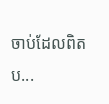ចាប់ដែលពិតប...